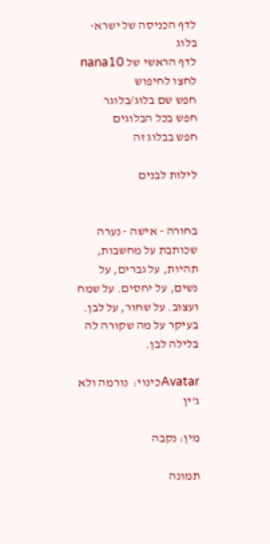לדף הכניסה של ישרא-בלוג
לדף הראשי של nana10
לחצו לחיפוש
חפש שם בלוג/בלוגר
חפש בכל הבלוגים
חפש בבלוג זה

לילות לבנים


בחורה - אישה - נערה שכותבת על מחשבות, תהיות, על גברים, על נשים, על יחסים. על שמח ועצוב. על שחור, על לבן. בעיקר על מה שקורה לה בלילה לבן.

Avatarכינוי:  נורמה ולא ג'ין

מין: נקבה

תמונה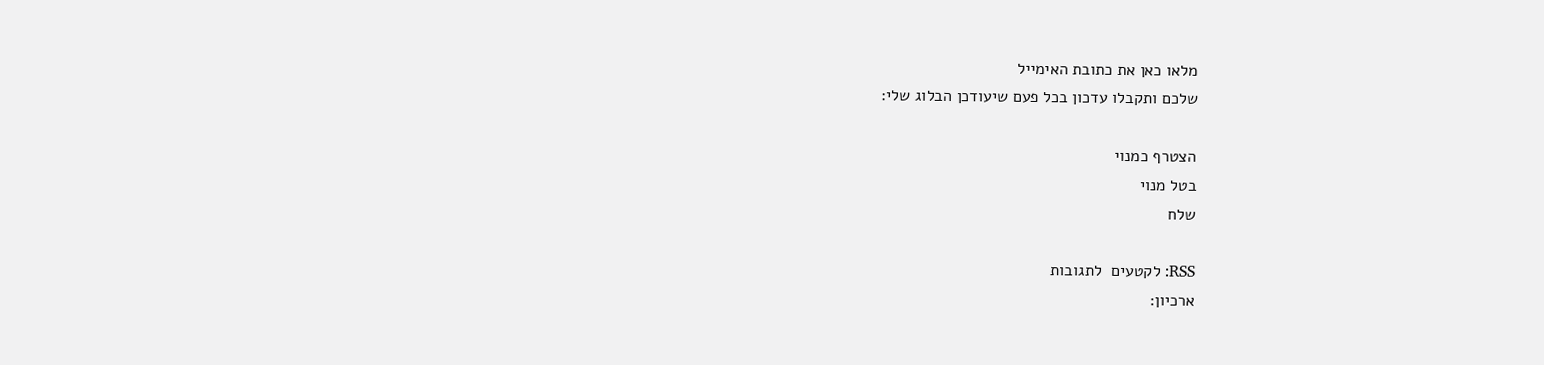מלאו כאן את כתובת האימייל
שלכם ותקבלו עדכון בכל פעם שיעודכן הבלוג שלי:

הצטרף כמנוי
בטל מנוי
שלח

RSS: לקטעים  לתגובות
ארכיון: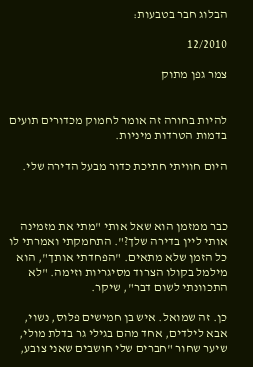הבלוג חבר בטבעות:

12/2010

צמר גפן מתוק


להיות בחורה זה אומר לחמוק מכדורים תועים בדמות הטרדות מיניות.

היום חוויתי חתיכת כדור מבעל הדירה שלי.



כבר ממזמן הוא שאל אותי "מתי את מזמינה אותי ליין בדירה שלך?". התחמקתי ואמרתי לו כל הזמן שלא מתאים. "הפחדתי אותך", הוא מילמל בקולו הצרוד מסיגריות וזימה. "לא התכוונתי לשום דבר", שיקר.

כן. זה שמואל. איש בן חמישים פלוס, נשוי, אבא לילדים, אחד מהם בגילי גר בדלת מולי, שיער שחור "חברים שלי חושבים שאני צובע,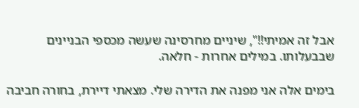אבל זה אמיתי!!", שיניים מחרסינה שעשה מכספי הבניינים שבבעלותו. במילים אחרות - חלאה.

בימים אלה אני מפנה את הדירה שלי. מצאתי דיירת, בחורה חביבה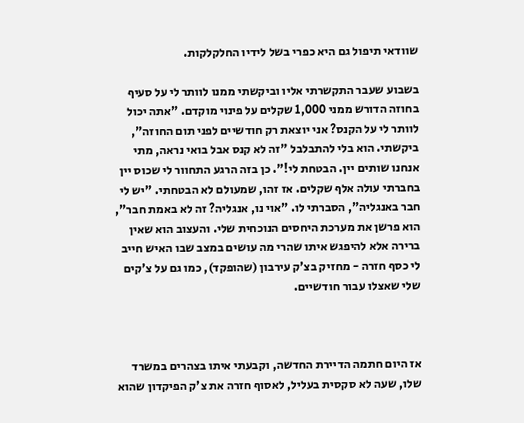שוודאי תיפול גם היא כפרי בשל לידיו החלקלקות.

בשבוע שעבר התקשרתי אליו וביקשתי ממנו לוותר לי על סעיף בחוזה הדורש ממני 1,000 שקלים על פינוי מוקדם. "אתה יכול לוותר לי על הקנס? אני יוצאת רק חודשיים לפני תום החוזה", ביקשתי. הוא בלי להתבלבל "זה לא קנס אבל בואי נראה, מתי אנחנו שותים יין. הבטחת לי!". כן בזה הרגע התחוור לי שכוס יין בחברתי עולה אלף שקלים. אז זהו, שמעולם לא הבטחתי. "יש לי חבר באנגליה", הסברתי לו. "אוי נו, אנגליה? זה לא באמת חבר", הוא פרשן את מערכת היחסים הנוכחית שלי. והעצוב הוא שאין ברירה אלא להיפגש איתו שהרי מה עושים במצב שבו האיש חייב לי כסף חזרה - מחזיק בצ'ק עירבון (שהופקד), כמו גם על צ'קים שלי שאצלו עבור חודשיים.



אז היום חתמה הדיירת החדשה, וקבעתי איתו בצהרים במשרד שלו, שעה לא סקסית בעליל, לאסוף חזרה את צ'ק הפיקדון שהוא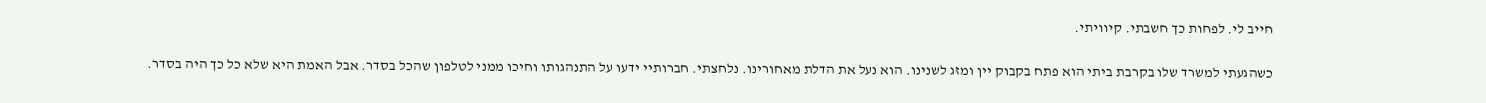חייב לי. לפחות כך חשבתי. קיוויתי.

כשהגעתי למשרד שלו בקרבת ביתי הוא פתח בקבוק יין ומזג לשנינו. הוא נעל את הדלת מאחורינו. נלחצתי. חברותיי ידעו על התנהגותו וחיכו ממני לטלפון שהכל בסדר. אבל האמת היא שלא כל כך היה בסדר.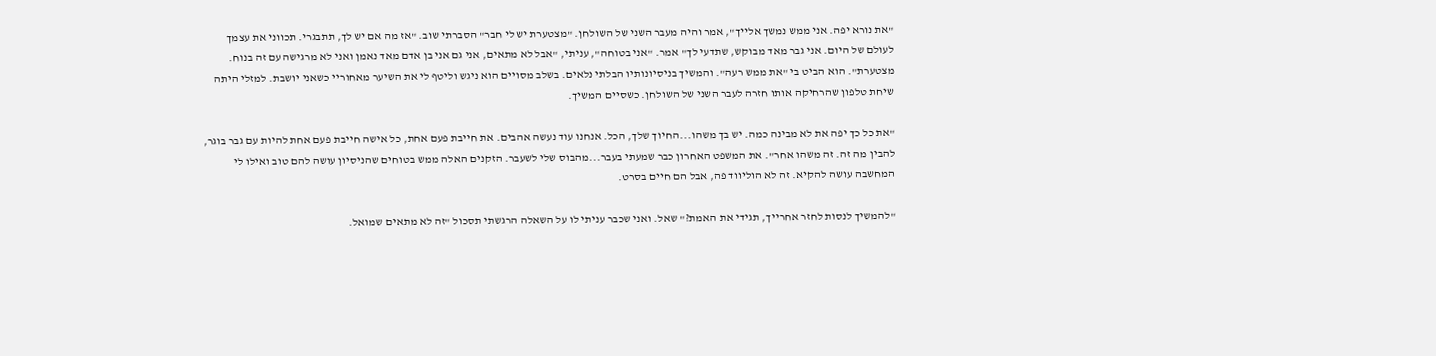"את נורא יפה. אני ממש נמשך אלייך", אמר והיה מעבר השני של השולחן. "מצטערת יש לי חבר" הסברתי שוב. "אז מה אם יש לך, תתבגרי. תכווני את עצמך לעולם של היום. אני גבר מאד מבוקש, שתדעי לך" אמר. "אני בטוחה", עניתי, "אבל לא מתאים, אני גם אני בן אדם מאד נאמן ואני לא מרגישה עם זה בנוח. מצטערת". הוא הביט בי "את ממש רעה". והמשיך בניסיונותיו הבלתי נלאים. בשלב מסויים הוא ניגש וליטף לי את השיער מאחוריי כשאני יושבת. למזלי היתה שיחת טלפון שהרחיקה אותו חזרה לעבר השני של השולחן. כשסיים המשיך.

"את כל כך יפה את לא מבינה כמה. יש בך משהו...החיוך שלך, הכל. אנחנו עוד נעשה אהבים. את חייבת פעם אחת, כל אישה חייבת פעם אחת להיות עם גבר בוגר, להבין מה זה. זה משהו אחר". את המשפט האחרון כבר שמעתי בעבר...מהבוס שלי לשעבר. הזקנים האלה ממש בטוחים שהניסיון עושה להם טוב ואילו לי המחשבה עושה להקיא. זה לא הוליווד פה, אבל הם חיים בסרט.

"להמשיך לנסות לחזר אחרייך, תגידי את האמת?" שאל. ואני שכבר עניתי לו על השאלה הרגשתי תסכול "זה לא מתאים שמואל.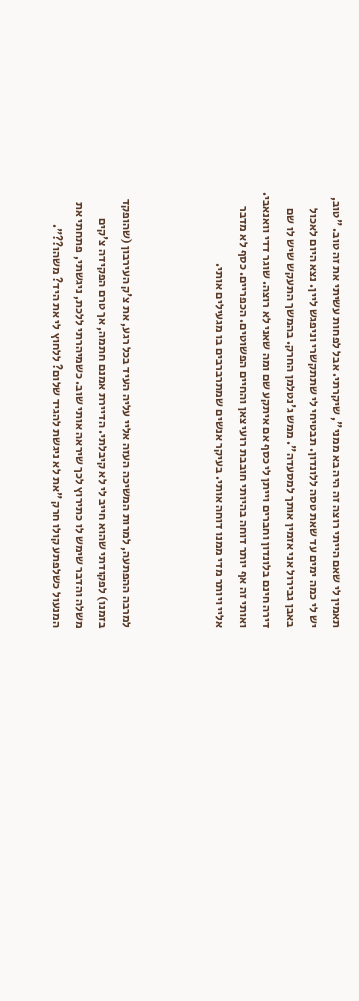תאמין לי שאם הייתי רוצה זה היה בא ממני", שיקרתי. אבל לפחות עשיתי את זה טוב. "טוב, יש לי כמה ימים עד שאת טסה ללונדון. תבטיחי לי שתתקשרי וניפגש ליין. נצא היום לאכול באבן גבירול אני אזמין אותך למסעדה". ממש ג'נטלמן החרק. בהמשך התעקש שיש לו שם דירה חינם בלונדון וחברים וייתן לי כסף אם איתקע שם ומה שאני לא רוצה. שוגר דדי וואנאבי. ואותי זה אף יותר דוחה בהיותי חובבת רועי צאן והחיים הפשוטים. הכפריים. כסף לא מדבר אליי ויותר מדי ממנו דוחה אותי. בעיקר אנשים שמתרברבים בו מגעילים אותי.



למרבה ההפתעה, למרות המשיכה העזה אליי עליה העיד בכל רגע, את צ'ק העירבון (שהופקד בזמנו) לפקודתי שהוא חייב לי לא קיבלתי. הדיירת אמנם חתמה, אך טרם הפקידה צ'קים משלה והדבר שימש לו כתירוץ לכך שיראה אותי שוב. כשמיהרתי ללכת, ניגשתי, פתחתי את המנעול כשלפתע קולו חרק "את לא ניגשת להגיד שלום? ללחוץ לי את היד? משהו??".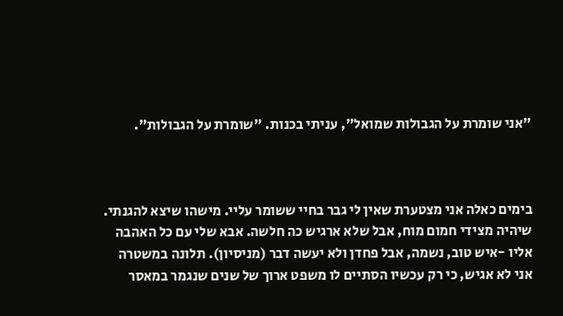"אני שומרת על הגבולות שמואל", עניתי בכנות. "שומרת על הגבולות".



בימים כאלה אני מצטערת שאין לי גבר בחיי ששומר עליי. מישהו שיצא להגנתי. שיהיה מצידי חמום מוח, אבל שלא ארגיש כה חלשה. אבא שלי עם כל האהבה אליו -איש טוב, נשמה, אבל פחדן ולא יעשה דבר (מניסיון). תלונה במשטרה אני לא אגיש, כי רק עכשיו הסתיים לו משפט ארוך של שנים שנגמר במאסר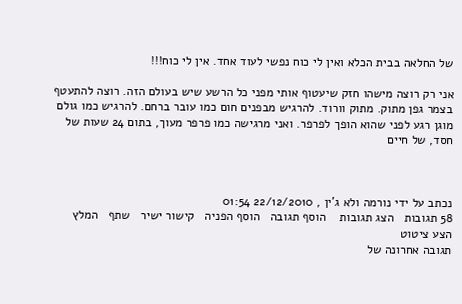של החלאה בבית הכלא ואין לי כוח נפשי לעוד אחד. אין לי כוח!!!

אני רק רוצה מישהו חזק שיעטוף אותי מפני כל הרשע שיש בעולם הזה. רוצה להתעטף בצמר גפן מתוק. מתוק וורוד. להרגיש מבפנים חום כמו עובר ברחם. להרגיש כמו גולם מוגן רגע לפני שהוא הופך לפרפר. ואני מרגישה כמו פרפר מעוך, בתום 24 שעות של חסד, של חיים



נכתב על ידי נורמה ולא ג'ין , 22/12/2010 01:54
58 תגובות   הצג תגובות    הוסף תגובה   הוסף הפניה   קישור ישיר   שתף   המלץ   הצע ציטוט
תגובה אחרונה של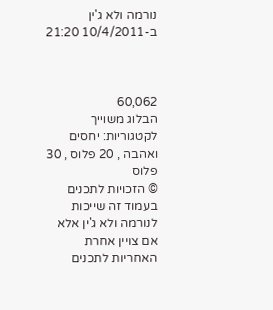נורמה ולא ג'ין ב-10/4/2011 21:20



60,062
הבלוג משוייך לקטגוריות: יחסים ואהבה , 20 פלוס , 30 פלוס
© הזכויות לתכנים בעמוד זה שייכות לנורמה ולא ג'ין אלא אם צויין אחרת
האחריות לתכנים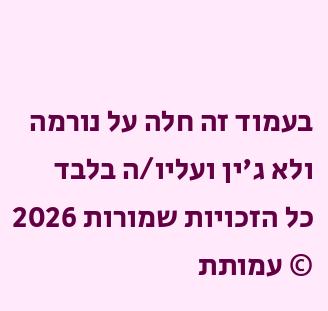בעמוד זה חלה על נורמה ולא ג'ין ועליו/ה בלבד
כל הזכויות שמורות 2026 © עמותת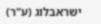ישראבלוג (ע"ר)